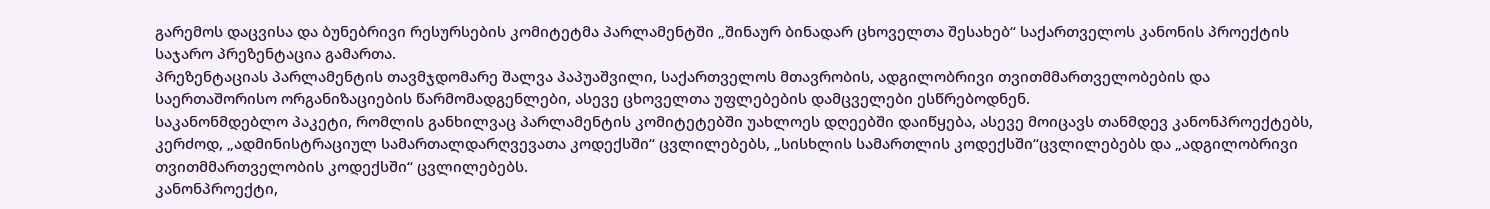გარემოს დაცვისა და ბუნებრივი რესურსების კომიტეტმა პარლამენტში „შინაურ ბინადარ ცხოველთა შესახებ“ საქართველოს კანონის პროექტის საჯარო პრეზენტაცია გამართა.
პრეზენტაციას პარლამენტის თავმჯდომარე შალვა პაპუაშვილი, საქართველოს მთავრობის, ადგილობრივი თვითმმართველობების და საერთაშორისო ორგანიზაციების წარმომადგენლები, ასევე ცხოველთა უფლებების დამცველები ესწრებოდნენ.
საკანონმდებლო პაკეტი, რომლის განხილვაც პარლამენტის კომიტეტებში უახლოეს დღეებში დაიწყება, ასევე მოიცავს თანმდევ კანონპროექტებს, კერძოდ, „ადმინისტრაციულ სამართალდარღვევათა კოდექსში“ ცვლილებებს, „სისხლის სამართლის კოდექსში“ცვლილებებს და „ადგილობრივი თვითმმართველობის კოდექსში“ ცვლილებებს.
კანონპროექტი,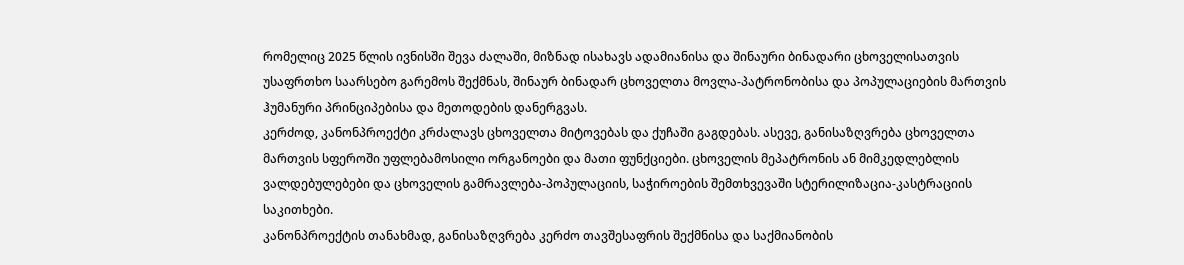რომელიც 2025 წლის ივნისში შევა ძალაში, მიზნად ისახავს ადამიანისა და შინაური ბინადარი ცხოველისათვის უსაფრთხო საარსებო გარემოს შექმნას, შინაურ ბინადარ ცხოველთა მოვლა-პატრონობისა და პოპულაციების მართვის ჰუმანური პრინციპებისა და მეთოდების დანერგვას.
კერძოდ, კანონპროექტი კრძალავს ცხოველთა მიტოვებას და ქუჩაში გაგდებას. ასევე, განისაზღვრება ცხოველთა მართვის სფეროში უფლებამოსილი ორგანოები და მათი ფუნქციები. ცხოველის მეპატრონის ან მიმკედლებლის ვალდებულებები და ცხოველის გამრავლება-პოპულაციის, საჭიროების შემთხვევაში სტერილიზაცია-კასტრაციის საკითხები.
კანონპროექტის თანახმად, განისაზღვრება კერძო თავშესაფრის შექმნისა და საქმიანობის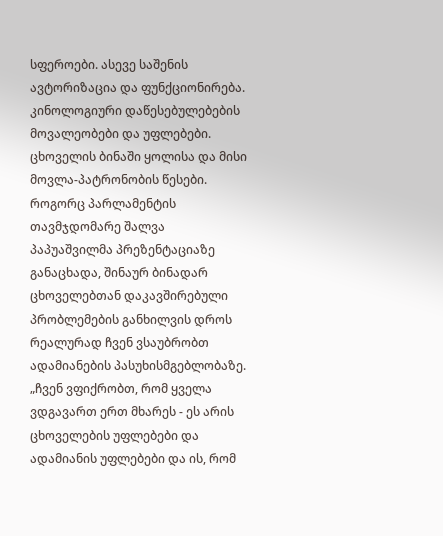სფეროები. ასევე საშენის ავტორიზაცია და ფუნქციონირება. კინოლოგიური დაწესებულებების მოვალეობები და უფლებები. ცხოველის ბინაში ყოლისა და მისი მოვლა-პატრონობის წესები.
როგორც პარლამენტის თავმჯდომარე შალვა პაპუაშვილმა პრეზენტაციაზე განაცხადა, შინაურ ბინადარ ცხოველებთან დაკავშირებული პრობლემების განხილვის დროს რეალურად ჩვენ ვსაუბრობთ ადამიანების პასუხისმგებლობაზე.
„ჩვენ ვფიქრობთ, რომ ყველა ვდგავართ ერთ მხარეს - ეს არის ცხოველების უფლებები და ადამიანის უფლებები და ის, რომ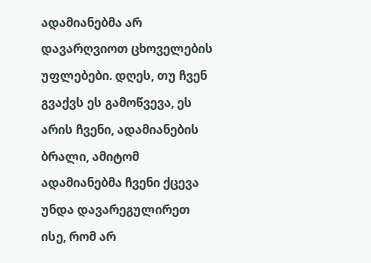ადამიანებმა არ დავარღვიოთ ცხოველების უფლებები. დღეს, თუ ჩვენ გვაქვს ეს გამოწვევა, ეს არის ჩვენი, ადამიანების ბრალი, ამიტომ ადამიანებმა ჩვენი ქცევა უნდა დავარეგულირეთ ისე, რომ არ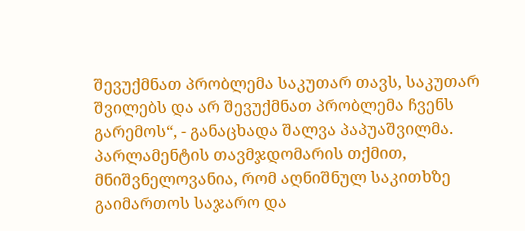შევუქმნათ პრობლემა საკუთარ თავს, საკუთარ შვილებს და არ შევუქმნათ პრობლემა ჩვენს გარემოს“, - განაცხადა შალვა პაპუაშვილმა.
პარლამენტის თავმჯდომარის თქმით, მნიშვნელოვანია, რომ აღნიშნულ საკითხზე გაიმართოს საჯარო და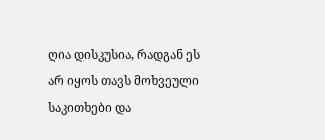ღია დისკუსია, რადგან ეს არ იყოს თავს მოხვეული საკითხები და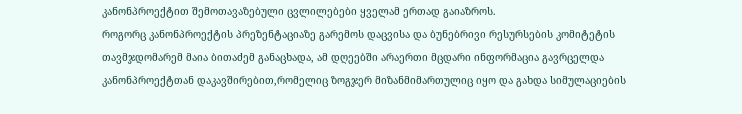კანონპროექტით შემოთავაზებული ცვლილებები ყველამ ერთად გაიაზროს.
როგორც კანონპროექტის პრეზენტაციაზე გარემოს დაცვისა და ბუნებრივი რესურსების კომიტეტის თავმჯდომარემ მაია ბითაძემ განაცხადა, ამ დღეებში არაერთი მცდარი ინფორმაცია გავრცელდა კანონპროექტთან დაკავშირებით,რომელიც ზოგჯერ მიზანმიმართულიც იყო და გახდა სიმულაციების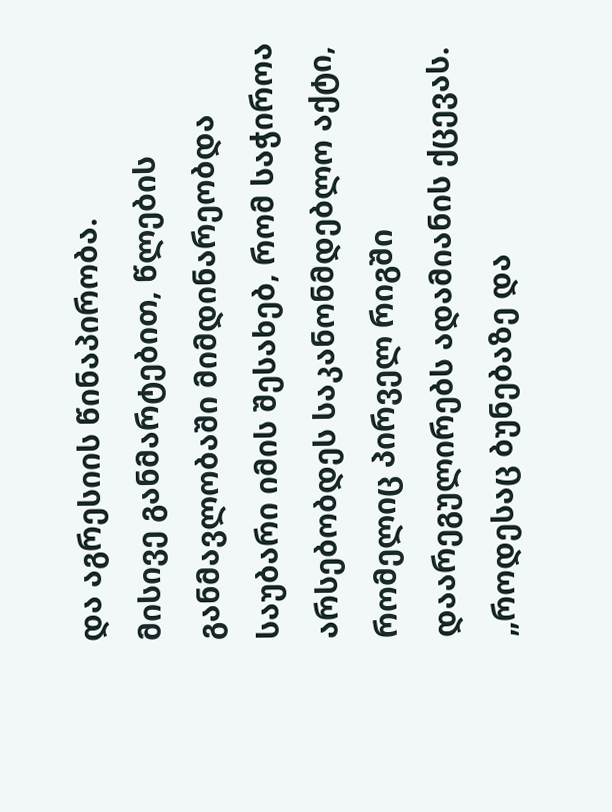და აგრესიის წინაპირობა.
მისივე განმარტებით, წლების განმავლობაში მიმდინარეობდა საუბარი იმის შესახებ, რომ საჭიროა არსებობდეს საკანონმდებლო აქტი, რომელიც პირველ რიგში დაარეგულირებს ადამიანის ქცევას.
„როდესაც ბუნებაზე და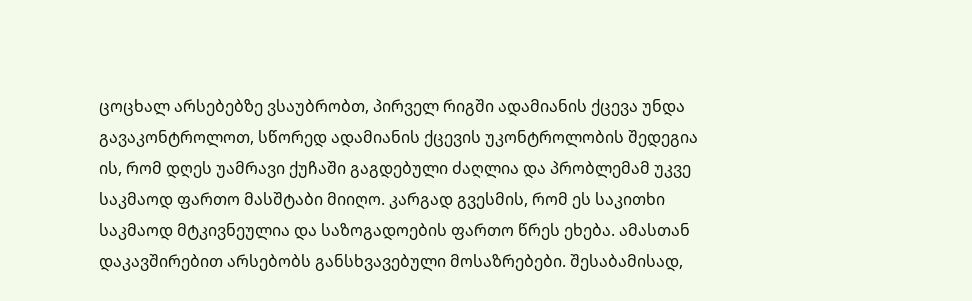ცოცხალ არსებებზე ვსაუბრობთ, პირველ რიგში ადამიანის ქცევა უნდა გავაკონტროლოთ, სწორედ ადამიანის ქცევის უკონტროლობის შედეგია ის, რომ დღეს უამრავი ქუჩაში გაგდებული ძაღლია და პრობლემამ უკვე საკმაოდ ფართო მასშტაბი მიიღო. კარგად გვესმის, რომ ეს საკითხი საკმაოდ მტკივნეულია და საზოგადოების ფართო წრეს ეხება. ამასთან დაკავშირებით არსებობს განსხვავებული მოსაზრებები. შესაბამისად,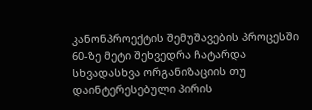კანონპროექტის შემუშავების პროცესში 60-ზე მეტი შეხვედრა ჩატარდა სხვადასხვა ორგანიზაციის თუ დაინტერესებული პირის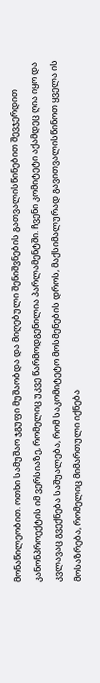მონაწილეობით. ოთხი სამუშაო ჯგუფი მუშაობდა და მიღებული შენიშვნების გათვალისწინებით შევჯერდით კანონპროექტის იმ ვერსიაზე, რომელიც უკვე წარმოდგენილია პარლამენტში. ჩვენი კომიტეტი აქამდეც ღია იყო და კვლავაც გვექნება საშუალება, რომ საკომიტეტო მოსმენების დროს, მაქსიმალურად გავითვალისწინოთ ყველა ის მოსაზრება, რომელიც მიმართული იქნება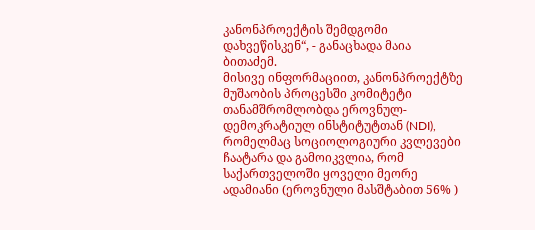კანონპროექტის შემდგომი დახვეწისკენ“, - განაცხადა მაია ბითაძემ.
მისივე ინფორმაციით, კანონპროექტზე მუშაობის პროცესში კომიტეტი თანამშრომლობდა ეროვნულ-დემოკრატიულ ინსტიტუტთან (NDI), რომელმაც სოციოლოგიური კვლევები ჩაატარა და გამოიკვლია, რომ საქართველოში ყოველი მეორე ადამიანი (ეროვნული მასშტაბით 56% )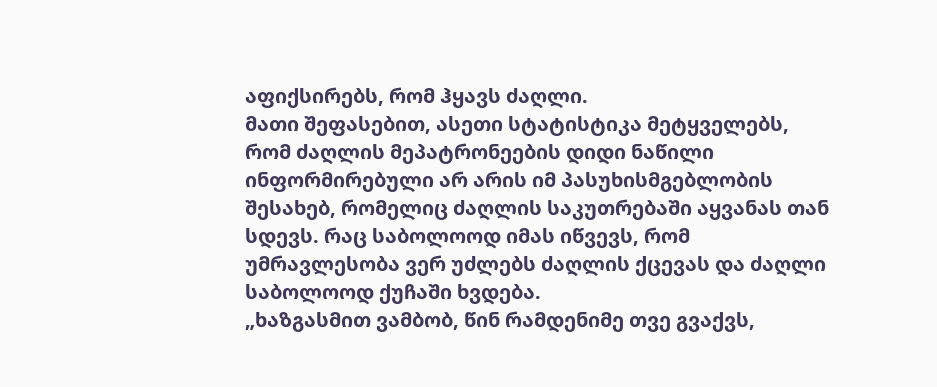აფიქსირებს, რომ ჰყავს ძაღლი.
მათი შეფასებით, ასეთი სტატისტიკა მეტყველებს, რომ ძაღლის მეპატრონეების დიდი ნაწილი ინფორმირებული არ არის იმ პასუხისმგებლობის შესახებ, რომელიც ძაღლის საკუთრებაში აყვანას თან სდევს. რაც საბოლოოდ იმას იწვევს, რომ უმრავლესობა ვერ უძლებს ძაღლის ქცევას და ძაღლი საბოლოოდ ქუჩაში ხვდება.
„ხაზგასმით ვამბობ, წინ რამდენიმე თვე გვაქვს,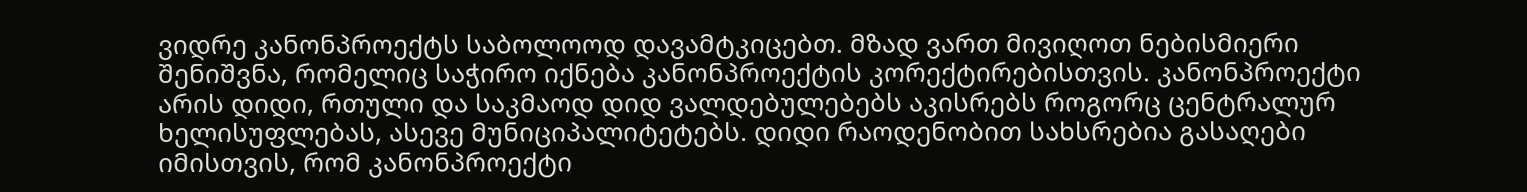ვიდრე კანონპროექტს საბოლოოდ დავამტკიცებთ. მზად ვართ მივიღოთ ნებისმიერი შენიშვნა, რომელიც საჭირო იქნება კანონპროექტის კორექტირებისთვის. კანონპროექტი არის დიდი, რთული და საკმაოდ დიდ ვალდებულებებს აკისრებს როგორც ცენტრალურ ხელისუფლებას, ასევე მუნიციპალიტეტებს. დიდი რაოდენობით სახსრებია გასაღები იმისთვის, რომ კანონპროექტი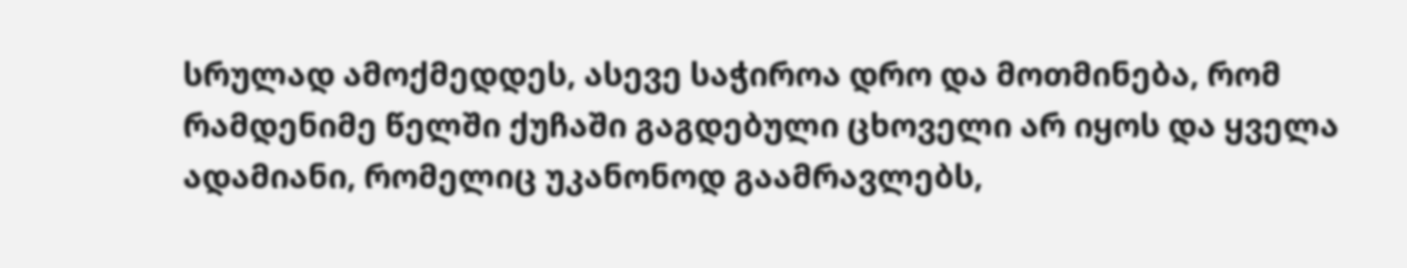სრულად ამოქმედდეს, ასევე საჭიროა დრო და მოთმინება, რომ რამდენიმე წელში ქუჩაში გაგდებული ცხოველი არ იყოს და ყველა ადამიანი, რომელიც უკანონოდ გაამრავლებს,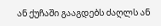ან ქუჩაში გააგდებს ძაღლს ან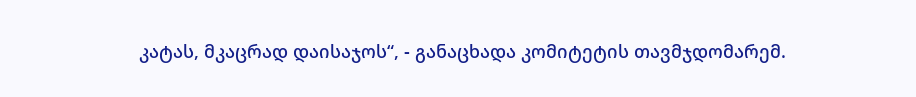კატას, მკაცრად დაისაჯოს“, - განაცხადა კომიტეტის თავმჯდომარემ.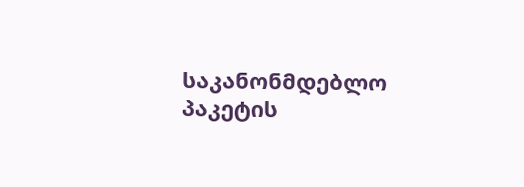საკანონმდებლო პაკეტის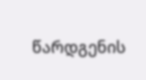წარდგენის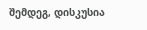შემდეგ, დისკუსია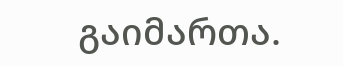გაიმართა.